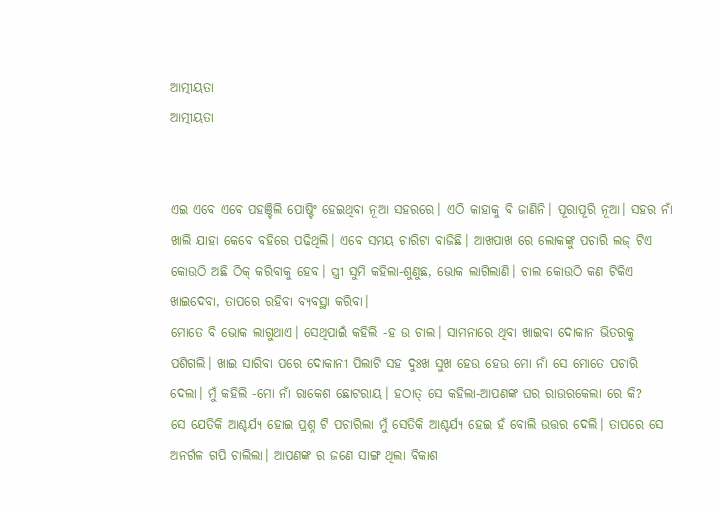ଆତ୍ମୀୟତା
ଆତ୍ମୀୟତା


ଏଇ ଏବେ ଏବେ ପହଞ୍ଚିଲି ପୋଷ୍ଟିଂ ହେଇଥିବା ନୂଆ ସହରରେ। ଏଠି କାହାକୁ ବି ଜାଣିନି। ପୂରାପୂରି ନୂଆ। ସହର ନାଁ ଖାଲି ଯାହା କେବେ ବହିରେ ପଢିଥିଲି। ଏବେ ସମୟ ଚାରିଟା ବାଜିଛି। ଆଖପାଖ ରେ ଲୋକଙ୍କୁ ପଚାରି ଲଜ୍ ଟିଏ କୋଉଠି ଅଛି ଠିକ୍ କରିବାକୁ ହେବ। ସ୍ତ୍ରୀ ସୁମି କହିଲା-ଶୁଣୁଛ, ଭୋକ ଲାଗିଲାଣି। ଚାଲ କୋଉଠି କଣ ଟିକିଏ ଖାଇଦେବା, ତାପରେ ରହିବା ବ୍ୟବସ୍ଥା କରିବା।
ମୋତେ ବି ଭୋକ ଲାଗୁଥାଏ। ସେଥିପାଇଁ କହିଲି -ହ ଉ ଚାଲ। ସାମନାରେ ଥିବା ଖାଇବା ଦୋକାନ ଭିତରକୁ ପଶିଗଲି। ଖାଇ ସାରିବା ପରେ ଦୋକାନୀ ପିଲାଟି ସହ ଦୁଃଖ ସୁଖ ହେଉ ହେଉ ମୋ ନାଁ ସେ ମୋତେ ପଚାରି ଦେଲା। ମୁଁ କହିଲି -ମୋ ନାଁ ରାକେଶ ଛୋଟରାୟ। ହଠାତ୍ ସେ କହିଲା-ଆପଣଙ୍କ ଘର ରାଉରକେଲା ରେ କି?
ସେ ଯେତିକି ଆଶ୍ଚର୍ଯ୍ୟ ହୋଇ ପ୍ରଶ୍ନ ଟି ପଚାରିଲା ମୁଁ ସେତିକି ଆଶ୍ଚର୍ଯ୍ୟ ହେଇ ହଁ ବୋଲି ଉତ୍ତର ଦେଲି। ତାପରେ ସେ ଅନର୍ଗଳ ଗପି ଚାଲିଲା। ଆପଣଙ୍କ ର ଜଣେ ସାଙ୍ଗ ଥିଲା ବିକାଶ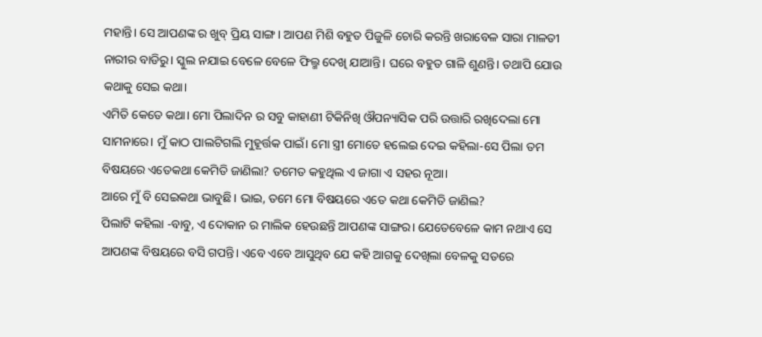ମହାନ୍ତି। ସେ ଆପଣଙ୍କ ର ଖୁବ୍ ପ୍ରିୟ ସାଙ୍ଗ। ଆପଣ ମିଶି ବହୁତ ପିଜୁଳି ଚୋରି କରନ୍ତି ଖରାବେଳ ସାରା ମାଳତୀ ନାରୀର ବାଡିରୁ। ସ୍କୁଲ ନଯାଇ ବେଳେ ବେଳେ ଫିଲ୍ମ ଦେଖି ଯାଆନ୍ତି। ଘରେ ବହୁତ ଗାଳି ଶୁଣନ୍ତି। ତଥାପି ଯୋଉ କଥାକୁ ସେଇ କଥା।
ଏମିତି କେତେ କଥା। ମୋ ପିଲାଦିନ ର ସବୁ କାହାଣୀ ଟିକିନିଖି ଔପନ୍ୟାସିକ ପରି ଉତ୍ତାରି ରଖିଦେଲା ମୋ ସାମନାରେ। ମୁଁ କାଠ ପାଲଟିଗଲି ମୁହୂର୍ତ୍ତକ ପାଇଁ। ମୋ ସ୍ତ୍ରୀ ମୋତେ ହଲେଇ ଦେଇ କହିଲା-ସେ ପିଲା ତମ ବିଷୟରେ ଏତେକଥା କେମିତି ଜାଣିଲା? ତମେତ କହୁଥିଲ ଏ ଜାଗା ଏ ସହର ନୂଆ।
ଆରେ ମୁଁ ବି ସେଇକଥା ଭାବୁଛି। ଭାଇ, ତମେ ମୋ ବିଷୟରେ ଏତେ କଥା କେମିତି ଜାଣିଲ?
ପିଲାଟି କହିଲା -ବାବୁ, ଏ ଦୋକାନ ର ମାଲିକ ହେଉଛନ୍ତି ଆପଣଙ୍କ ସାଙ୍ଗର। ଯେତେବେଳେ କାମ ନଥାଏ ସେ ଆପଣଙ୍କ ବିଷୟରେ ବସି ଗପନ୍ତି। ଏବେ ଏବେ ଆସୁଥିବ ଯେ କହି ଆଗକୁ ଦେଖିଲା ବେଳକୁ ସତରେ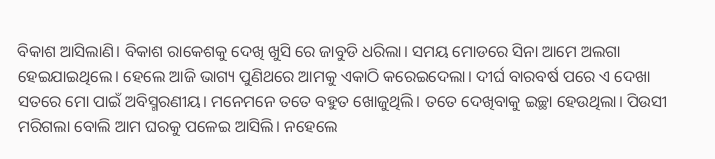ବିକାଶ ଆସିଲାଣି। ବିକାଶ ରାକେଶକୁ ଦେଖି ଖୁସି ରେ ଜାବୁଡି ଧରିଲା। ସମୟ ମୋଡରେ ସିନା ଆମେ ଅଲଗା ହେଇଯାଇଥିଲେ। ହେଲେ ଆଜି ଭାଗ୍ୟ ପୁଣିଥରେ ଆମକୁ ଏକାଠି କରେଇଦେଲା। ଦୀର୍ଘ ବାରବର୍ଷ ପରେ ଏ ଦେଖା ସତରେ ମୋ ପାଇଁ ଅବିସ୍ମରଣୀୟ। ମନେମନେ ତତେ ବହୁତ ଖୋଜୁଥିଲି। ତତେ ଦେଖିବାକୁ ଇଚ୍ଛା ହେଉଥିଲା। ପିଉସୀ ମରିଗଲା ବୋଲି ଆମ ଘରକୁ ପଳେଇ ଆସିଲି। ନହେଲେ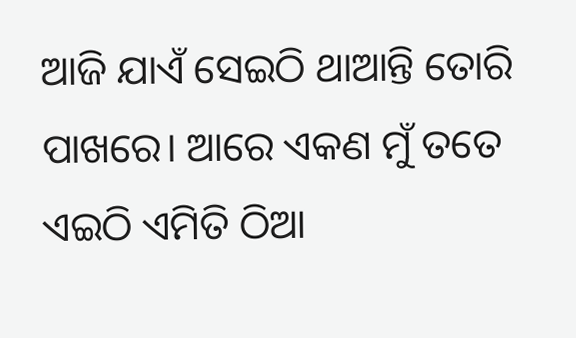ଆଜି ଯାଏଁ ସେଇଠି ଥାଆନ୍ତି ତୋରି ପାଖରେ। ଆରେ ଏକଣ ମୁଁ ତତେ ଏଇଠି ଏମିତି ଠିଆ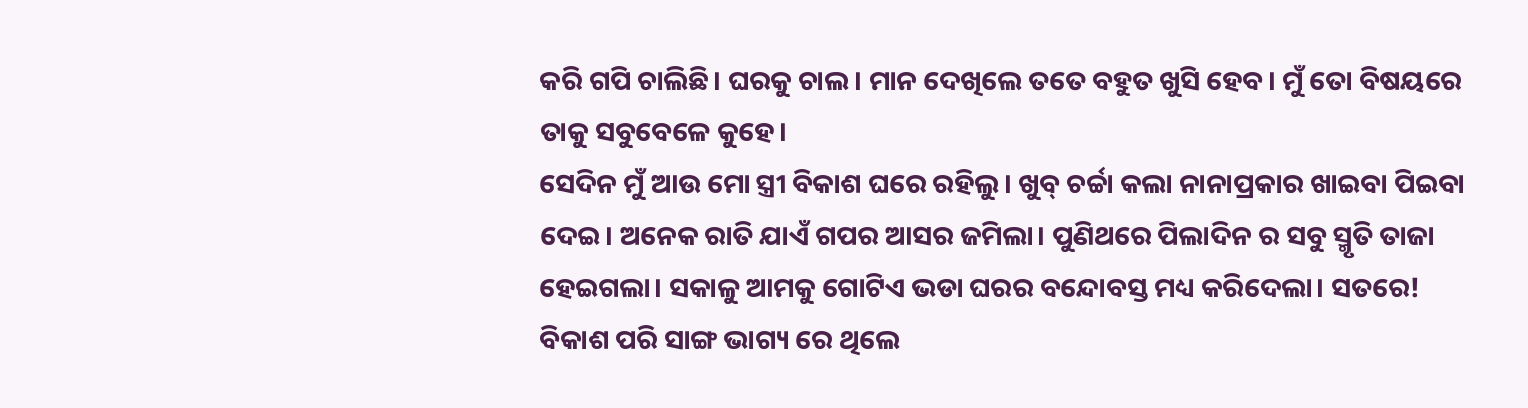କରି ଗପି ଚାଲିଛି। ଘରକୁ ଚାଲ। ମାନ ଦେଖିଲେ ତତେ ବହୁତ ଖୁସି ହେବ। ମୁଁ ତୋ ବିଷୟରେ ତାକୁ ସବୁବେଳେ କୁହେ।
ସେଦିନ ମୁଁ ଆଉ ମୋ ସ୍ତ୍ରୀ ବିକାଶ ଘରେ ରହିଲୁ। ଖୁବ୍ ଚର୍ଚ୍ଚା କଲା ନାନାପ୍ରକାର ଖାଇବା ପିଇବା ଦେଇ। ଅନେକ ରାତି ଯାଏଁ ଗପର ଆସର ଜମିଲା। ପୁଣିଥରେ ପିଲାଦିନ ର ସବୁ ସ୍ମୃତି ତାଜା ହେଇଗଲା। ସକାଳୁ ଆମକୁ ଗୋଟିଏ ଭଡା ଘରର ବନ୍ଦୋବସ୍ତ ମଧ୍ୟ କରିଦେଲା। ସତରେ! ବିକାଶ ପରି ସାଙ୍ଗ ଭାଗ୍ୟ ରେ ଥିଲେ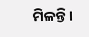ମିଳନ୍ତି।